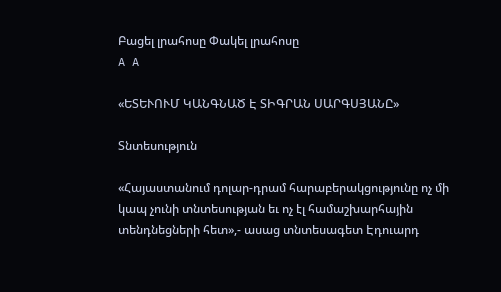Բացել լրահոսը Փակել լրահոսը
A A

«ԵՏԵՒՈՒՄ ԿԱՆԳՆԱԾ Է ՏԻԳՐԱՆ ՍԱՐԳՍՅԱՆԸ»

Տնտեսություն

«Հայաստանում դոլար-դրամ հարաբերակցությունը ոչ մի կապ չունի տնտեսության եւ ոչ էլ համաշխարհային տենդնեցների հետ»,- ասաց տնտեսագետ Էդուարդ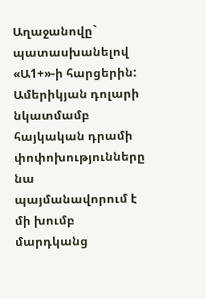Աղաջանովը` պատասխանելով «Ա1+»-ի հարցերին: Ամերիկյան դոլարի նկատմամբ հայկական դրամի փոփոխությունները նա պայմանավորում է մի խումբ մարդկանց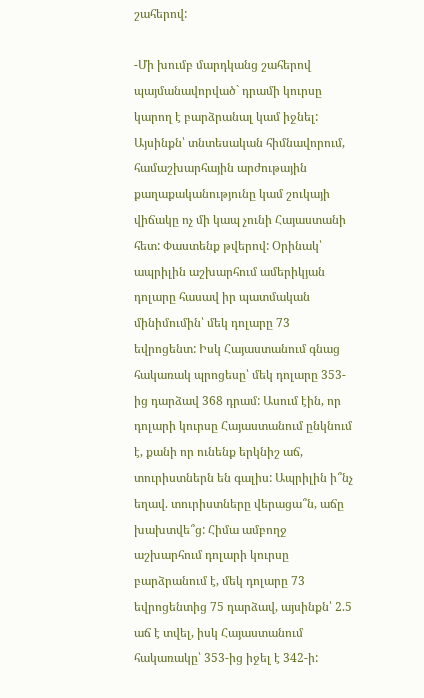շահերով:

-Մի խումբ մարդկանց շահերով պայմանավորված` դրամի կուրսը կարող է բարձրանալ կամ իջնել: Այսինքն՝ տնտեսական հիմնավորում, համաշխարհային արժութային քաղաքականությունը կամ շուկայի վիճակը ոչ մի կապ չունի Հայաստանի հետ: Փաստենք թվերով: Օրինակ՝ ապրիլին աշխարհում ամերիկյան դոլարը հասավ իր պատմական մինիմումին՝ մեկ դոլարը 73 եվրոցենտ: Իսկ Հայաստանում գնաց հակառակ պրոցեսը՝ մեկ դոլարը 353-ից դարձավ 368 դրամ: Ասում էին, որ դոլարի կուրսը Հայաստանում ընկնում է, քանի որ ունենք երկնիշ աճ, տուրիստներն են գալիս: Ապրիլին ի՞նչ եղավ. տուրիստները վերացա՞ն, աճը խախտվե՞ց: Հիմա ամբողջ աշխարհում դոլարի կուրսը բարձրանում է, մեկ դոլարը 73 եվրոցենտից 75 դարձավ, այսինքն՝ 2.5 աճ է տվել, իսկ Հայաստանում հակառակը՝ 353-ից իջել է 342-ի: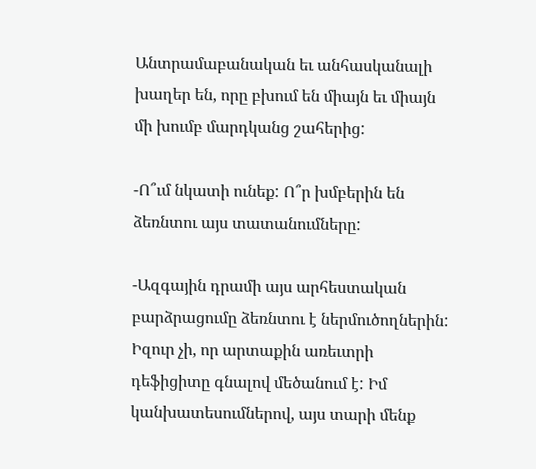Անտրամաբանական եւ անհասկանալի խաղեր են, որը բխում են միայն եւ միայն մի խումբ մարդկանց շահերից:

-Ո՞ւմ նկատի ունեք: Ո՞ր խմբերին են ձեռնտու այս տատանումները:

-Ազգային դրամի այս արհեստական բարձրացումը ձեռնտու է ներմուծողներին: Իզուր չի, որ արտաքին առեւտրի դեֆիցիտը գնալով մեծանում է: Իմ կանխատեսումներով, այս տարի մենք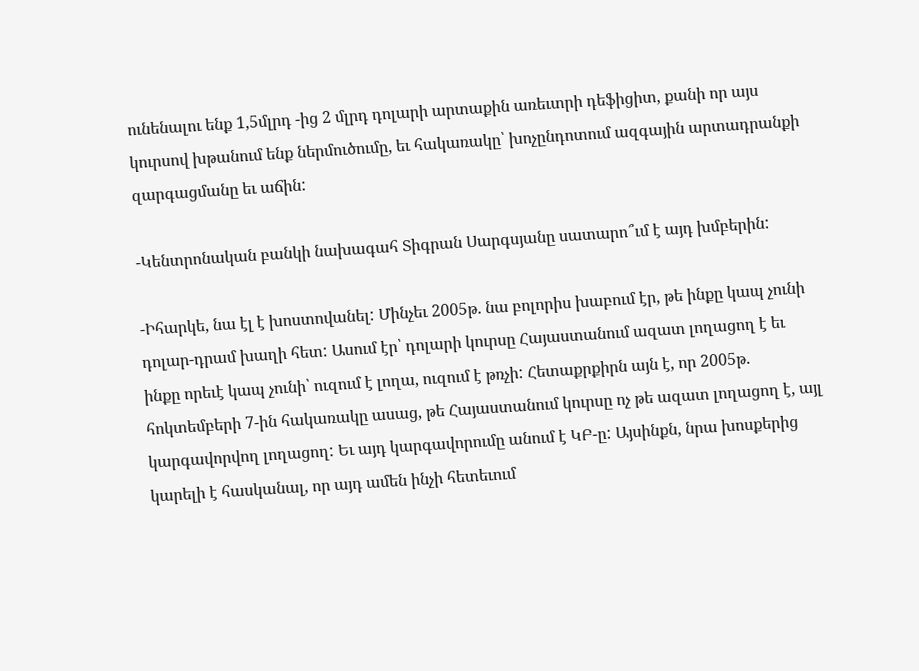ունենալու ենք 1,5մլրդ -ից 2 մլրդ դոլարի արտաքին առեւտրի դեֆիցիտ, քանի որ այս կուրսով խթանում ենք ներմուծումը, եւ հակառակը՝ խոչընդոտում ազգային արտադրանքի զարգացմանը եւ աճին:

-Կենտրոնական բանկի նախագահ Տիգրան Սարգսյանը սատարո՞ւմ է այդ խմբերին:

-Իհարկե, նա էլ է խոստովանել: Մինչեւ 2005թ. նա բոլորիս խաբում էր, թե ինքը կապ չունի դոլար-դրամ խաղի հետ: Ասում էր՝ դոլարի կուրսը Հայաստանում ազատ լողացող է եւ ինքը որեւէ կապ չունի՝ ուզում է լողա, ուզում է թռչի: Հետաքրքիրն այն է, որ 2005թ. հոկտեմբերի 7-ին հակառակը ասաց, թե Հայաստանում կուրսը ոչ թե ազատ լողացող է, այլ կարգավորվող լողացող: Եւ այդ կարգավորումը անում է ԿԲ-ը: Այսինքն, նրա խոսքերից կարելի է հասկանալ, որ այդ ամեն ինչի հետեւում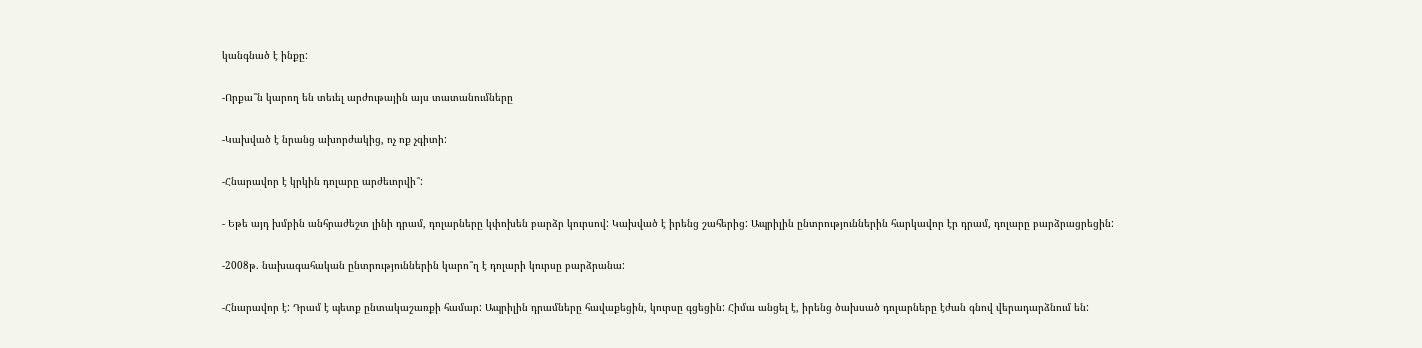կանգնած է ինքը:

-Որքա՞ն կարող են տեւել արժութային այս տատանումները

-Կախված է նրանց ախորժակից, ոչ ոք չգիտի:

-Հնարավոր է կրկին դոլարը արժեւորվի՞:

- Եթե այդ խմբին անհրաժեշտ լինի դրամ, դոլարները կփոխեն բարձր կուրսով: Կախված է իրենց շահերից: Ապրիլին ընտրություններին հարկավոր էր դրամ, դոլարը բարձրացրեցին:

-2008թ. նախագահական ընտրություններին կարո՞ղ է դոլարի կուրսը բարձրանա:

-Հնարավոր է: Դրամ է պետք ընտակաշառքի համար: Ապրիլին դրամները հավաքեցին, կուրսը գցեցին: Հիմա անցել է, իրենց ծախսած դոլարները էժան գնով վերադարձնում են: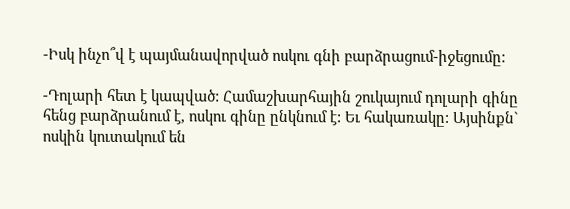-Իսկ ինչո՞վ է պայմանավորված ոսկու գնի բարձրացում-իջեցումը:

-Դոլարի հետ է կապված: Համաշխարհային շուկայում դոլարի գինը հենց բարձրանում է, ոսկու գինը ընկնում է: Եւ հակառակը: Այսինքն` ոսկին կուտակում են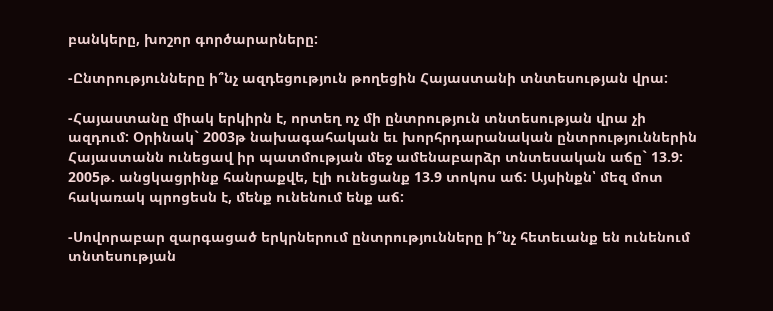բանկերը, խոշոր գործարարները:

-Ընտրությունները ի՞նչ ազդեցություն թողեցին Հայաստանի տնտեսության վրա:

-Հայաստանը միակ երկիրն է, որտեղ ոչ մի ընտրություն տնտեսության վրա չի ազդում: Օրինակ` 2003թ նախագահական եւ խորհրդարանական ընտրություններին Հայաստանն ունեցավ իր պատմության մեջ ամենաբարձր տնտեսական աճը` 13.9: 2005թ. անցկացրինք հանրաքվե, էլի ունեցանք 13.9 տոկոս աճ: Այսինքն՝ մեզ մոտ հակառակ պրոցեսն է, մենք ունենում ենք աճ:

-Սովորաբար զարգացած երկրներում ընտրությունները ի՞նչ հետեւանք են ունենում տնտեսության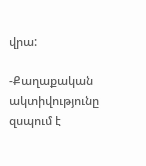վրա:

-Քաղաքական ակտիվությունը զսպում է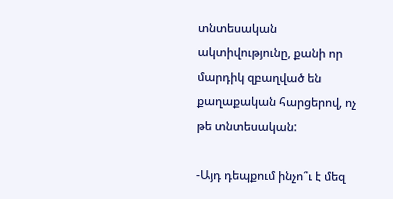տնտեսական ակտիվությունը, քանի որ մարդիկ զբաղված են քաղաքական հարցերով, ոչ թե տնտեսական:

-Այդ դեպքում ինչո՞ւ է մեզ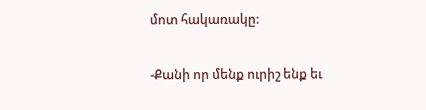մոտ հակառակը:

-Քանի որ մենք ուրիշ ենք եւ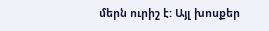մերն ուրիշ է: Այլ խոսքեր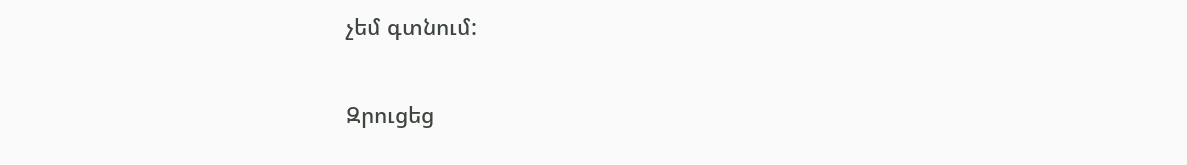չեմ գտնում:

Զրուցեց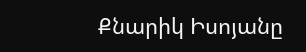Քնարիկ Իսոյանը